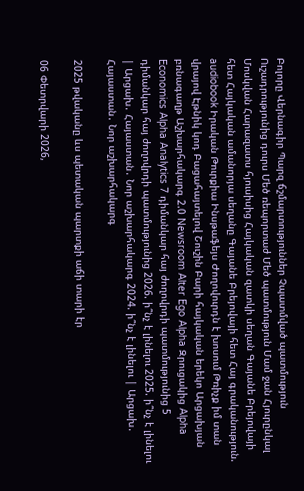Բոլորը Վերնագիր Պարզ ճշմարտություններ Չպատմված պատմություն Ուշադրությունից դուրս Մեծ ռեպորտաժ Մեծ պատմություն Մամ ջան Հյուրընկալ Մոսկվան Հարազատս հյուսիսից Հայկական զատկի սեղան Գայանե Բրեյովայի հետ Հայկական ամանորյա սեղանը Գայանե Բրեյովայի հետ Հայ գրականություն. audiobook Իրական Թուրքիա Ինսթաֆեյս Ժողովուրդն է խոսում Թռիչք իմ տան վրայով Էթնիկ կոդ Բացահայտելով Շուշին Բարի հայկական երեկո Արցախյան բռնագաղթ Աշխարհակարգ 2.0 Newsroom Alter Ego Alpha Զրուցակից Alpha Economics Alpha Analytics 7 դիմանկար հայ ժողովրդի պատմությունից 5 դիմանկար հայ ժողովրդի պատմությունից 2026. ի՞նչ է լինելու 2025. ի՞նչ է լինելու | Արցախ․ Հայաստան․ Նոր աշխարհակարգ 2024. ի՞նչ է լինելու | Արցախ․ Հայաստան․ Նոր աշխարհակարգ

2025 թվականը ևս պետական պարտքի աճի տարի էր

06 Փետրվարի 2026,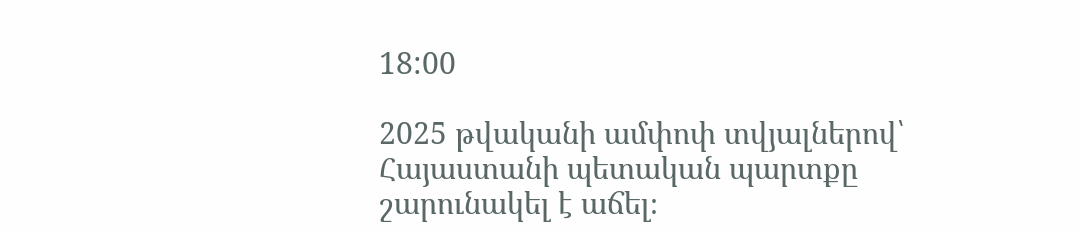18:00

2025 թվականի ամփոփ տվյալներով՝ Հայաստանի պետական պարտքը շարունակել է աճել։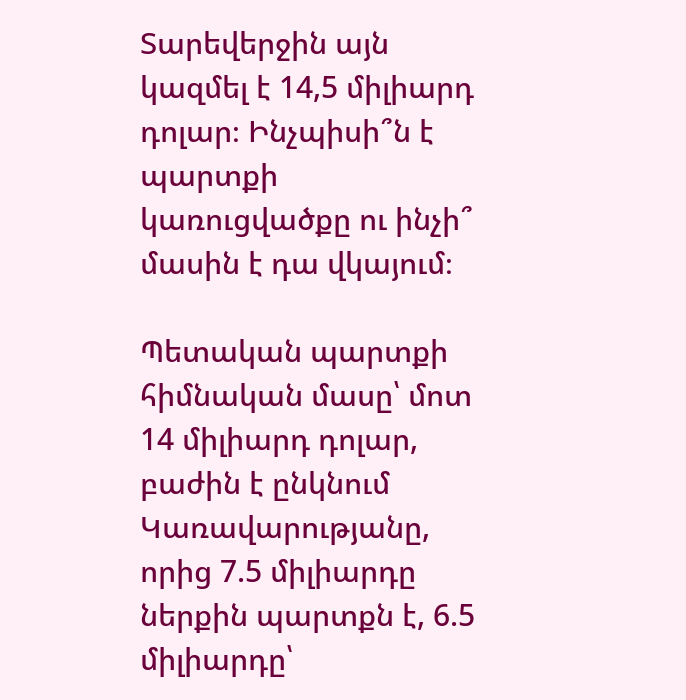Տարեվերջին այն կազմել է 14,5 միլիարդ դոլար։ Ինչպիսի՞ն է պարտքի կառուցվածքը ու ինչի՞ մասին է դա վկայում։

Պետական պարտքի հիմնական մասը՝ մոտ 14 միլիարդ դոլար, բաժին է ընկնում Կառավարությանը, որից 7.5 միլիարդը ներքին պարտքն է, 6.5 միլիարդը՝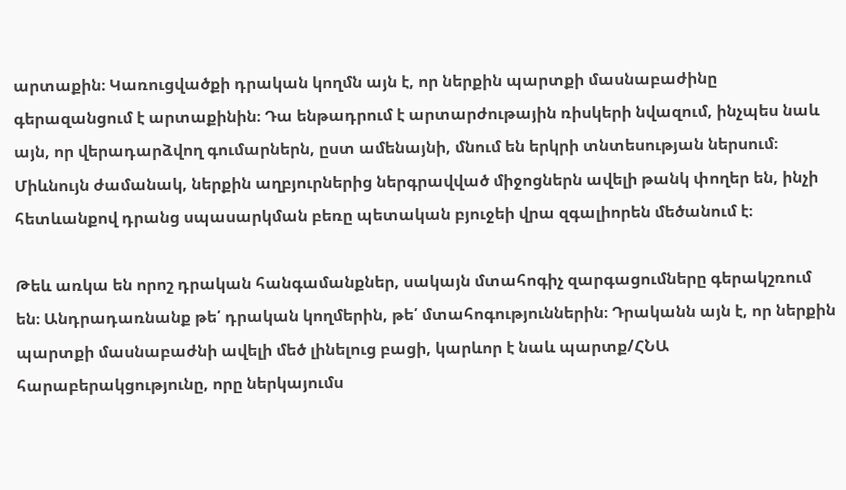արտաքին։ Կառուցվածքի դրական կողմն այն է, որ ներքին պարտքի մասնաբաժինը գերազանցում է արտաքինին։ Դա ենթադրում է արտարժութային ռիսկերի նվազում, ինչպես նաև այն, որ վերադարձվող գումարներն, ըստ ամենայնի, մնում են երկրի տնտեսության ներսում։ Միևնույն ժամանակ, ներքին աղբյուրներից ներգրավված միջոցներն ավելի թանկ փողեր են, ինչի հետևանքով դրանց սպասարկման բեռը պետական բյուջեի վրա զգալիորեն մեծանում է։

Թեև առկա են որոշ դրական հանգամանքներ, սակայն մտահոգիչ զարգացումները գերակշռում են։ Անդրադառնանք թե՛ դրական կողմերին, թե՛ մտահոգություններին։ Դրականն այն է, որ ներքին պարտքի մասնաբաժնի ավելի մեծ լինելուց բացի, կարևոր է նաև պարտք/ՀՆԱ հարաբերակցությունը, որը ներկայումս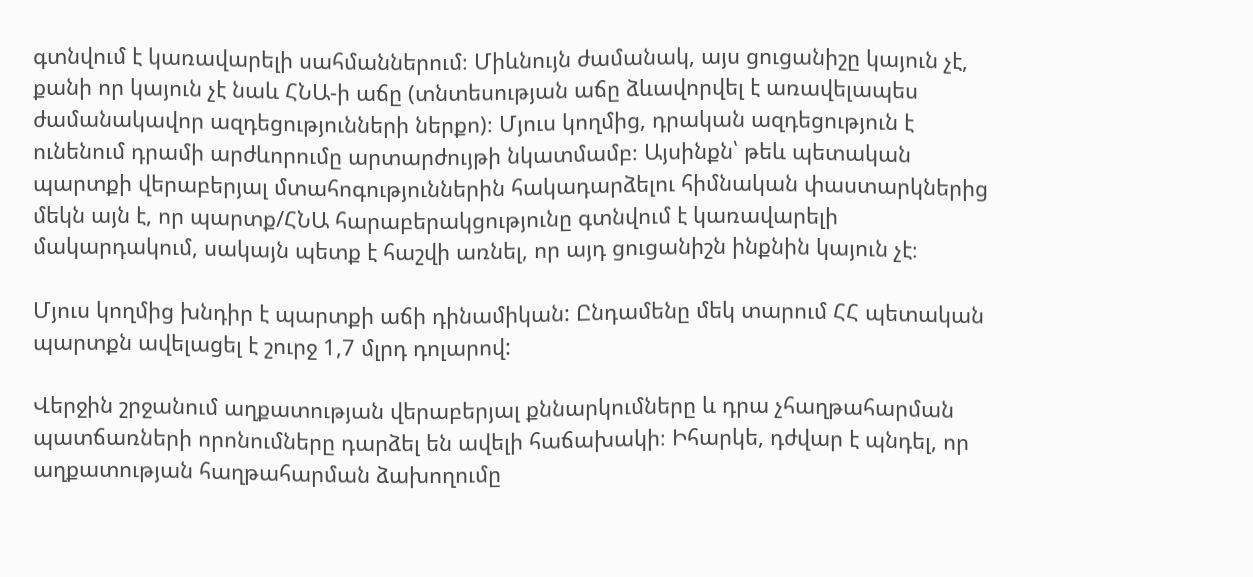գտնվում է կառավարելի սահմաններում։ Միևնույն ժամանակ, այս ցուցանիշը կայուն չէ, քանի որ կայուն չէ նաև ՀՆԱ-ի աճը (տնտեսության աճը ձևավորվել է առավելապես ժամանակավոր ազդեցությունների ներքո)։ Մյուս կողմից, դրական ազդեցություն է ունենում դրամի արժևորումը արտարժույթի նկատմամբ։ Այսինքն՝ թեև պետական պարտքի վերաբերյալ մտահոգություններին հակադարձելու հիմնական փաստարկներից մեկն այն է, որ պարտք/ՀՆԱ հարաբերակցությունը գտնվում է կառավարելի մակարդակում, սակայն պետք է հաշվի առնել, որ այդ ցուցանիշն ինքնին կայուն չէ։

Մյուս կողմից խնդիր է պարտքի աճի դինամիկան: Ընդամենը մեկ տարում ՀՀ պետական պարտքն ավելացել է շուրջ 1,7 մլրդ դոլարով:

Վերջին շրջանում աղքատության վերաբերյալ քննարկումները և դրա չհաղթահարման պատճառների որոնումները դարձել են ավելի հաճախակի։ Իհարկե, դժվար է պնդել, որ աղքատության հաղթահարման ձախողումը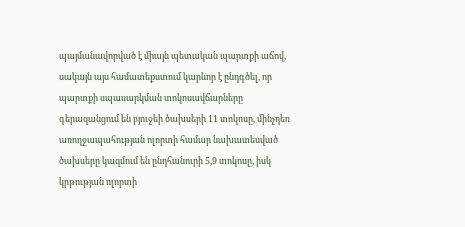պայմանավորված է միայն պետական պարտքի աճով, սակայն այս համատեքստում կարևոր է ընդգծել, որ պարտքի սպասարկման տոկոսավճարները գերազանցում են բյուջեի ծախսերի 11 տոկոսը, մինչդեռ առողջապահության ոլորտի համար նախատեսված ծախսերը կազմում են ընդհանուրի 5,9 տոկոսը, իսկ կրթության ոլորտի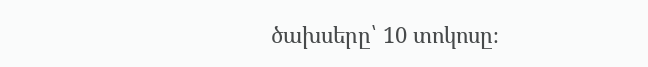ծախսերը՝ 10 տոկոսը։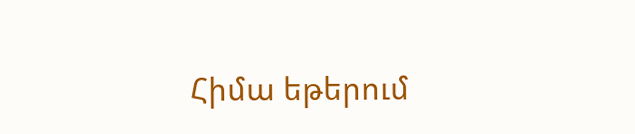Հիմա եթերում